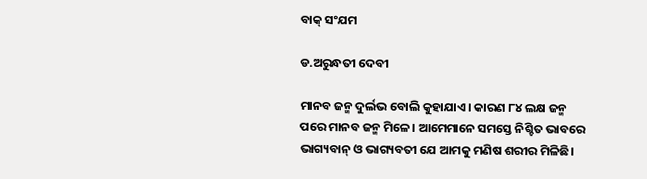ବାକ୍‌ ସଂଯମ

ଡ.ଅରୁନ୍ଧତୀ ଦେବୀ

ମାନବ ଜନ୍ମ ଦୁର୍ଲଭ ବୋଲି କୁହାଯାଏ। କାରଣ ୮୪ ଲକ୍ଷ ଜନ୍ମ ପରେ ମାନବ ଜନ୍ମ ମିଳେ। ଆମେମାନେ ସମସ୍ତେ ନିଶ୍ଚିତ ଭାବରେ ଭାଗ୍ୟବାନ୍‌ ଓ ଭାଗ୍ୟବତୀ ଯେ ଆମକୁ ମଣିଷ ଶରୀର ମିଳିଛି।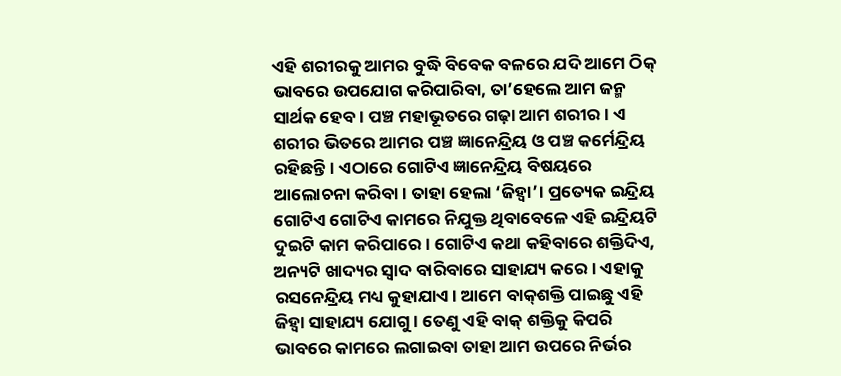ଏହି ଶରୀରକୁ ଆମର ବୁଦ୍ଧି ବିବେକ ବଳରେ ଯଦି ଆମେ ଠିକ୍‌ ଭାବରେ ଉପଯୋଗ କରିପାରିବା, ତା’ହେଲେ ଆମ ଜନ୍ମ ସାର୍ଥକ ହେବ। ପଞ୍ଚ ମହାଭୂତରେ ଗଢ଼ା ଆମ ଶରୀର। ଏ ଶରୀର ଭିତରେ ଆମର ପଞ୍ଚ ଜ୍ଞାନେନ୍ଦ୍ରିୟ ଓ ପଞ୍ଚ କର୍ମେନ୍ଦ୍ରିୟ ରହିଛନ୍ତି। ଏଠାରେ ଗୋଟିଏ ଜ୍ଞାନେନ୍ଦ୍ରିୟ ବିଷୟରେ ଆଲୋଚନା କରିବା। ତାହା ହେଲା ‘ଜିହ୍ବା’। ପ୍ରତ୍ୟେକ ଇନ୍ଦ୍ରିୟ ଗୋଟିଏ ଗୋଟିଏ କାମରେ ନିଯୁକ୍ତ ଥିବାବେଳେ ଏହି ଇନ୍ଦ୍ରିୟଟି ଦୁଇଟି କାମ କରିପାରେ। ଗୋଟିଏ କଥା କହିବାରେ ଶକ୍ତିଦିଏ, ଅନ୍ୟଟି ଖାଦ୍ୟର ସ୍ବାଦ ବାରିବାରେ ସାହାଯ୍ୟ କରେ। ଏହାକୁ ରସନେନ୍ଦ୍ରିୟ ମଧ୍ୟ କୁହାଯାଏ। ଆମେ ବାକ୍‌ଶକ୍ତି ପାଇଛୁ ଏହି ଜିହ୍ବା ସାହାଯ୍ୟ ଯୋଗୁ। ତେଣୁ ଏହି ବାକ୍‌ ଶକ୍ତିକୁ କିପରି ଭାବରେ କାମରେ ଲଗାଇବା ତାହା ଆମ ଉପରେ ନିର୍ଭର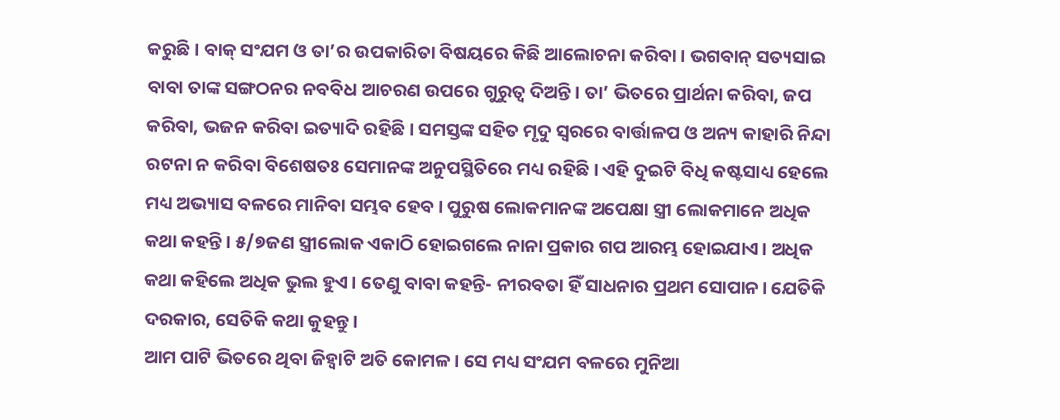କରୁଛି। ବାକ୍‌ ସଂଯମ ଓ ତା’ର ଉପକାରିତା ବିଷୟରେ କିଛି ଆଲୋଚନା କରିବା। ଭଗବାନ୍‌ ସତ୍ୟସାଇ ବାବା ତାଙ୍କ ସଙ୍ଗଠନର ନବବିଧ ଆଚରଣ ଉପରେ ଗୁରୁତ୍ୱ ଦିଅନ୍ତି। ତା’ ଭିତରେ ପ୍ରାର୍ଥନା କରିବା, ଜପ କରିବା, ଭଜନ କରିବା ଇତ୍ୟାଦି ରହିଛି। ସମସ୍ତଙ୍କ ସହିତ ମୃଦୁ ସ୍ବରରେ ବାର୍ତ୍ତାଳପ ଓ ଅନ୍ୟ କାହାରି ନିନ୍ଦା ରଟନା ନ କରିବା ବିଶେଷତଃ ସେମାନଙ୍କ ଅନୁପସ୍ଥିତିରେ ମଧ୍ୟ ରହିଛି। ଏହି ଦୁଇଟି ବିଧି କଷ୍ଟସାଧ୍ୟ ହେଲେ ମଧ୍ୟ ଅଭ୍ୟାସ ବଳରେ ମାନିବା ସମ୍ଭବ ହେବ। ପୁରୁଷ ଲୋକମାନଙ୍କ ଅପେକ୍ଷା ସ୍ତ୍ରୀ ଲୋକମାନେ ଅଧିକ କଥା କହନ୍ତି। ୫/୭ଜଣ ସ୍ତ୍ରୀଲୋକ ଏକାଠି ହୋଇଗଲେ ନାନା ପ୍ରକାର ଗପ ଆରମ୍ଭ ହୋଇଯାଏ। ଅଧିକ କଥା କହିଲେ ଅଧିକ ଭୁଲ ହୁଏ। ତେଣୁ ବାବା କହନ୍ତି- ନୀରବତା ହିଁ ସାଧନାର ପ୍ରଥମ ସୋପାନ। ଯେତିକି ଦରକାର, ସେତିକି କଥା କୁହନ୍ତୁ।
ଆମ ପାଟି ଭିତରେ ଥିବା ଜିହ୍ବାଟି ଅତି କୋମଳ। ସେ ମଧ୍ୟ ସଂଯମ ବଳରେ ମୁନିଆ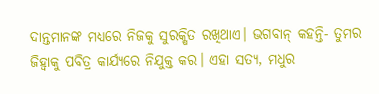ଦାନ୍ତମାନଙ୍କ ମଧ୍ୟରେ ନିଜକୁ ସୁରକ୍ଷିତ ରଖିଥାଏ। ଭଗବାନ୍‌ କହନ୍ତି- ତୁମର ଜିହ୍ବାକୁ ପବିତ୍ର କାର୍ଯ୍ୟରେ ନିଯୁକ୍ତ କର। ଏହା ସତ୍ୟ, ମଧୁର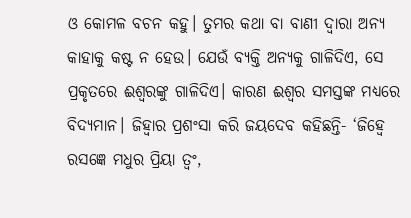ଓ କୋମଳ ବଚନ କହୁ। ତୁମର କଥା ବା ବାଣୀ ଦ୍ୱାରା ଅନ୍ୟ କାହାକୁ କଷ୍ଟ ନ ହେଉ। ଯେଉଁ ବ୍ୟକ୍ତି ଅନ୍ୟକୁ ଗାଳିଦିଏ, ସେ ପ୍ରକୃତରେ ଈଶ୍ୱରଙ୍କୁ ଗାଳିଦିଏ। କାରଣ ଈଶ୍ୱର ସମସ୍ତଙ୍କ ମଧ୍ୟରେ ବିଦ୍ୟମାନ। ଜିହ୍ବାର ପ୍ରଶଂସା କରି ଜୟଦେବ କହିଛନ୍ତି- ‘ଜିହ୍ବେ ରସଜ୍ଞେ ମଧୁର ପ୍ରିୟା ତ୍ୱଂ,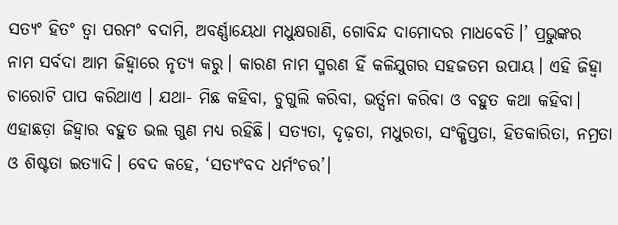ସତ୍ୟଂ ହିତଂ ତ୍ୱା ପରମଂ ବଦାମି, ଅବର୍ଣ୍ଣାୟେଧା ମଧୁକ୍ଷରାଣି, ଗୋବିନ୍ଦ ଦାମୋଦର ମାଧବେତି।’ ପ୍ରଭୁଙ୍କର ନାମ ସର୍ବଦା ଆମ ଜିହ୍ବାରେ ନୃତ୍ୟ କରୁ। କାରଣ ନାମ ସ୍ମରଣ ହିଁ କଳିଯୁଗର ସହଜତମ ଉପାୟ। ଏହି ଜିହ୍ବା ଚାରୋଟି ପାପ କରିଥାଏ । ଯଥା- ମିଛ କହିବା, ଚୁଗୁଲି କରିବା, ଭର୍ତ୍ସନା କରିବା ଓ ବହୁତ କଥା କହିବା। ଏହାଛଡ଼ା ଜିହ୍ବାର ବହୁତ ଭଲ ଗୁଣ ମଧ୍ୟ ରହିଛି। ସତ୍ୟତା, ଦୃଢ଼ତା, ମଧୁରତା, ସଂକ୍ଷିପ୍ତତା, ହିତକାରିତା, ନମ୍ରତା ଓ ଶିଷ୍ଟତା ଇତ୍ୟାଦି। ବେଦ କହେ, ‘ସତ୍ୟଂବଦ ଧର୍ମଂଚର’।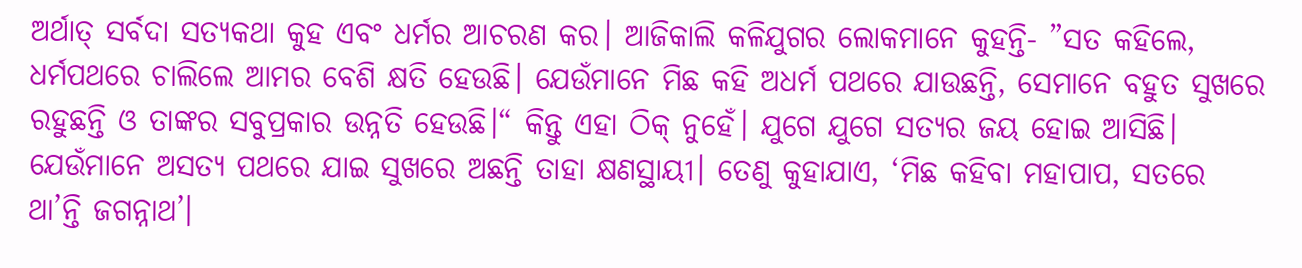ଅର୍ଥାତ୍‌ ସର୍ବଦା ସତ୍ୟକଥା କୁହ ଏବଂ ଧର୍ମର ଆଚରଣ କର। ଆଜିକାଲି କଳିଯୁଗର ଲୋକମାନେ କୁହନ୍ତି- ”ସତ କହିଲେ, ଧର୍ମପଥରେ ଚାଲିଲେ ଆମର ବେଶି କ୍ଷତି ହେଉଛି। ଯେଉଁମାନେ ମିଛ କହି ଅଧର୍ମ ପଥରେ ଯାଉଛନ୍ତି, ସେମାନେ ବହୁତ ସୁଖରେ ରହୁଛନ୍ତି ଓ ତାଙ୍କର ସବୁପ୍ରକାର ଉନ୍ନତି ହେଉଛି।“ କିନ୍ତୁ ଏହା ଠିକ୍‌ ନୁହେଁ। ଯୁଗେ ଯୁଗେ ସତ୍ୟର ଜୟ ହୋଇ ଆସିଛି। ଯେଉଁମାନେ ଅସତ୍ୟ ପଥରେ ଯାଇ ସୁଖରେ ଅଛନ୍ତି ତାହା କ୍ଷଣସ୍ଥାୟୀ। ତେଣୁ କୁହାଯାଏ, ‘ମିଛ କହିବା ମହାପାପ, ସତରେ ଥା’ନ୍ତି ଜଗନ୍ନାଥ’।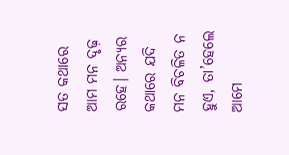ସତ କଥାରେ ଆମ ମନ ଦୃଢ଼ ରହେ। ଅନ୍ୟର କଥାରେ ଯଦି ମନ ବିଚଳିତ ନ ହୁଏ, ତା’ହେଲେ ଆମେ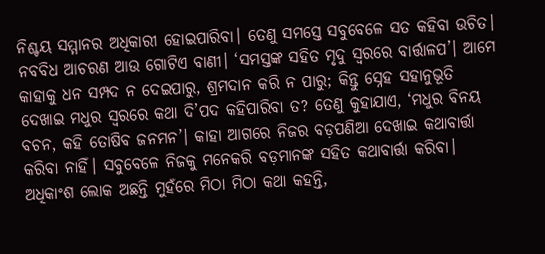ନିଶ୍ଚୟ ସମ୍ମାନର ଅଧିକାରୀ ହୋଇପାରିବା। ତେଣୁ ସମସ୍ତେ ସବୁବେଳେ ସତ କହିବା ଉଚିତ। ନବବିଧ ଆଚରଣ ଆଉ ଗୋଟିଏ ବାଣୀ। ‘ସମସ୍ତଙ୍କ ସହିତ ମୃଦୁ ସ୍ବରରେ ବାର୍ତ୍ତାଳପ’। ଆମେ କାହାକୁ ଧନ ସମ୍ପଦ ନ ଦେଇପାରୁ, ଶ୍ରମଦାନ କରି ନ ପାରୁ; କିନ୍ତୁ ସ୍ନେହ ସହାନୁଭୂତି ଦେଖାଇ ମଧୁର ସ୍ବରରେ କଥା ଦି’ପଦ କହିପାରିବା ତ? ତେଣୁ କୁହାଯାଏ, ‘ମଧୁର ବିନୟ ବଚନ, କହି ତୋଷିବ ଜନମନ’। କାହା ଆଗରେ ନିଜର ବଡ଼ପଣିଆ ଦେଖାଇ କଥାବାର୍ତ୍ତା କରିବା ନାହିଁ। ସବୁବେଳେ ନିଜକୁ ମନେକରି ବଡ଼ମାନଙ୍କ ସହିତ କଥାବାର୍ତ୍ତା କରିବା। ଅଧିକାଂଶ ଲୋକ ଅଛନ୍ତି ମୁହଁରେ ମିଠା ମିଠା କଥା କହନ୍ତି,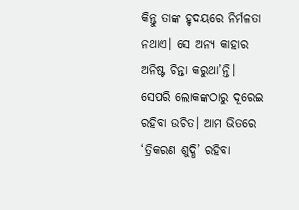କିନ୍ତୁ ତାଙ୍କ ହୃଦୟରେ ନିର୍ମଳତା ନଥାଏ। ସେ ଅନ୍ୟ କାହାର ଅନିଷ୍ଟ ଚିନ୍ତା କରୁଥା’ନ୍ତି। ସେପରି ଲୋକଙ୍କଠାରୁ ଦୂରେଇ ରହିବା ଉଚିତ। ଆମ ଭିତରେ ‘ତ୍ରିକରଣ ଶୁଦ୍ଧି’ ରହିବା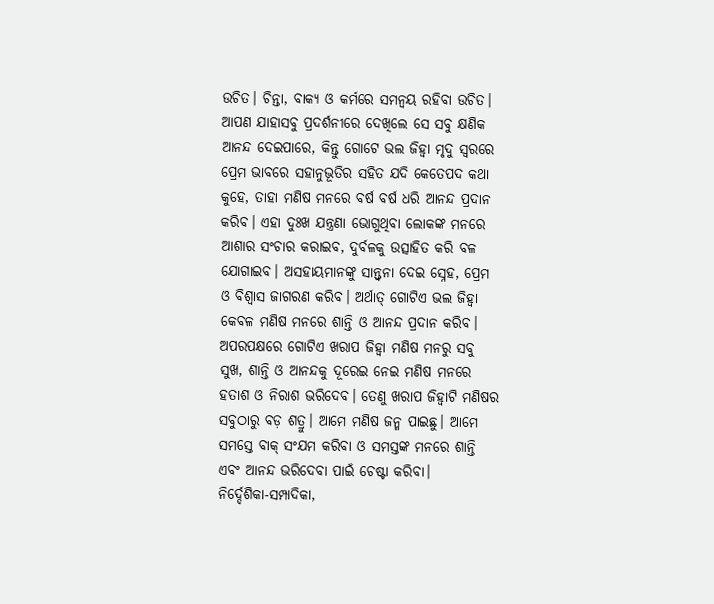ଉଚିତ। ଚିନ୍ତା, ବାକ୍ୟ ଓ କର୍ମରେ ସମନ୍ବୟ ରହିବା ଉଚିତ। ଆପଣ ଯାହାସବୁ ପ୍ରଦର୍ଶନୀରେ ଦେଖିଲେ ସେ ସବୁ କ୍ଷଣିକ ଆନନ୍ଦ ଦେଇପାରେ, କିନ୍ତୁ ଗୋଟେ ଭଲ ଜିହ୍ବା ମୃଦୁ ସ୍ବରରେ ପ୍ରେମ ଭାବରେ ସହାନୁଭୂତିର ସହିତ ଯଦି କେତେପଦ କଥା କୁହେ, ତାହା ମଣିଷ ମନରେ ବର୍ଷ ବର୍ଷ ଧରି ଆନନ୍ଦ ପ୍ରଦାନ କରିବ। ଏହା ଦୁଃଖ ଯନ୍ତ୍ରଣା ଭୋଗୁଥିବା ଲୋକଙ୍କ ମନରେ ଆଶାର ସଂଚାର କରାଇବ, ଦୁର୍ବଳକୁ ଉତ୍ସାହିତ କରି ବଳ ଯୋଗାଇବ। ଅସହାୟମାନଙ୍କୁ ସାନ୍ତ୍ୱନା ଦେଇ ସ୍ନେହ, ପ୍ରେମ ଓ ବିଶ୍ୱାସ ଜାଗରଣ କରିବ। ଅର୍ଥାତ୍‌ ଗୋଟିଏ ଭଲ ଜିହ୍ବା କେବଳ ମଣିଷ ମନରେ ଶାନ୍ତି ଓ ଆନନ୍ଦ ପ୍ରଦାନ କରିବ। ଅପରପକ୍ଷରେ ଗୋଟିଏ ଖରାପ ଜିହ୍ବା ମଣିଷ ମନରୁ ସବୁ ସୁଖ, ଶାନ୍ତି ଓ ଆନନ୍ଦକୁ ଦୂରେଇ ନେଇ ମଣିଷ ମନରେ ହତାଶ ଓ ନିରାଶ ଭରିଦେବ। ତେଣୁ ଖରାପ ଜିହ୍ବାଟି ମଣିଷର ସବୁଠାରୁ ବଡ଼ ଶତ୍ରୁ। ଆମେ ମଣିଷ ଜନ୍ମ ପାଇଛୁ। ଆମେ ସମସ୍ତେ ବାକ୍‌ ସଂଯମ କରିବା ଓ ସମସ୍ତଙ୍କ ମନରେ ଶାନ୍ତି ଏବଂ ଆନନ୍ଦ ଭରିଦେବା ପାଇଁ ଚେଷ୍ଟା କରିବା।
ନିର୍ଦ୍ଦେଶିକା-ସମ୍ପାଦିକା,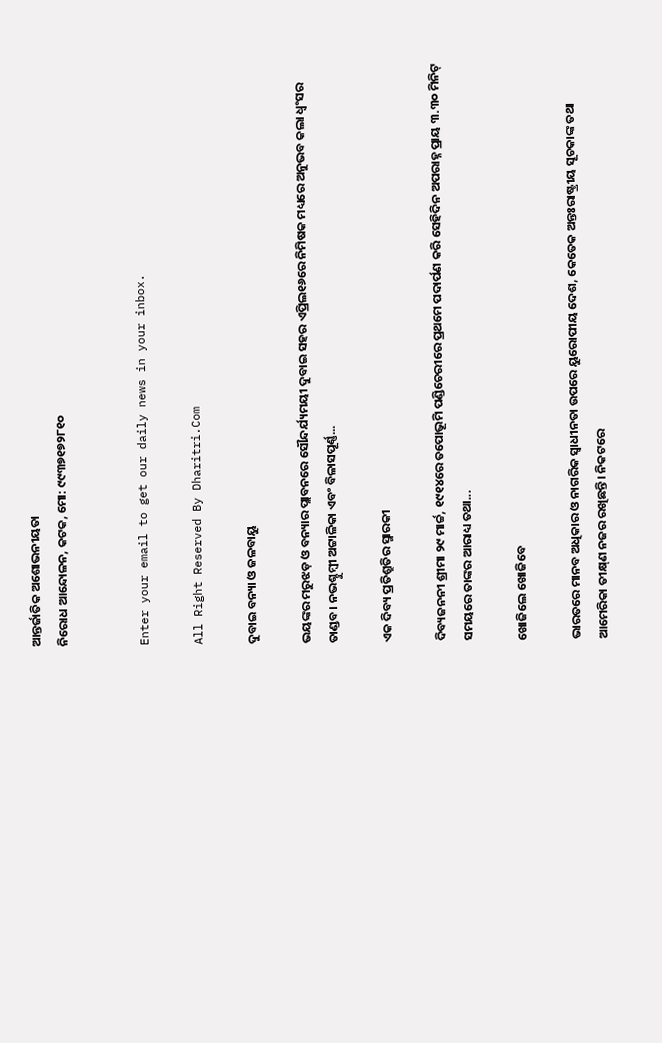ଆନ୍ତର୍ଜାତିକ ଅଶୋଭନୀୟତା
ନିରୋଧ ଆନ୍ଦୋଳନ, କଟକ, ମୋ: ୯୯୩୭୧୭୨୮୧୦


Enter your email to get our daily news in your inbox.

All Right Reserved By Dharitri.Com

ଦୁବାଇ ବନ୍ୟା ଓ ଜଳବାୟୁ

ଭୟଙ୍କର ମରୁଝଡ଼ ଓ ବନ୍ୟାର ପ୍ଲାବନରେ ସୌନ୍ଦର୍ଯ୍ୟମୟୀ ଦୁବାଇ ସହର ଏପ୍ରିଲ୧୬ରେ ନିମିଷକ ମଧ୍ୟରେ ଅନୁଭବ କଲା ଧ୍ବଂସର ତାଣ୍ଡବ। ନଭଶ୍ଚୁମ୍ବୀ ଅଟ୍ଟାଳିକା ଏବଂ ବିଳାସପୂର୍ଣ୍ଣ...

ଏକ ଦିବ୍ୟ ପ୍ରତିଶ୍ରୁତିର ସ୍ମାରକୀ

ଦିବ୍ୟଜନନୀ ଶ୍ରୀମା ୨୯ ମାର୍ଚ୍ଚ, ୧୯୧୪ରେ ତପୋଭୂମି ପଣ୍ଡିଚେରୀରେ ପ୍ରଥମେ ପଦାର୍ପଣ କରି ସେହିଦିନ ଅପରାହ୍ନ ପ୍ରାୟ ୩.୩୦ ମିନିଟ୍‌ ସମୟରେ ତାଙ୍କର ଆରାଧ୍ୟ ତଥା...

ଖୋଜିଲେ ଖୋଜିବେ

ଭାରତରେ ମାନବ ଅଧିକାର ଓ ନାଗରିକ ସ୍ବାଧୀନତା ଉପରେ ୟୁରୋପୀୟ ଦେଶ, କେତେକ ଅନ୍ତଃରାଷ୍ଟ୍ରୀୟ ସୂଚକାଙ୍କ ତଥା ଆମେରିକା ତୀକ୍ଷ୍‌ଣ ନଜର ରଖିଛନ୍ତି। ନିକଟରେ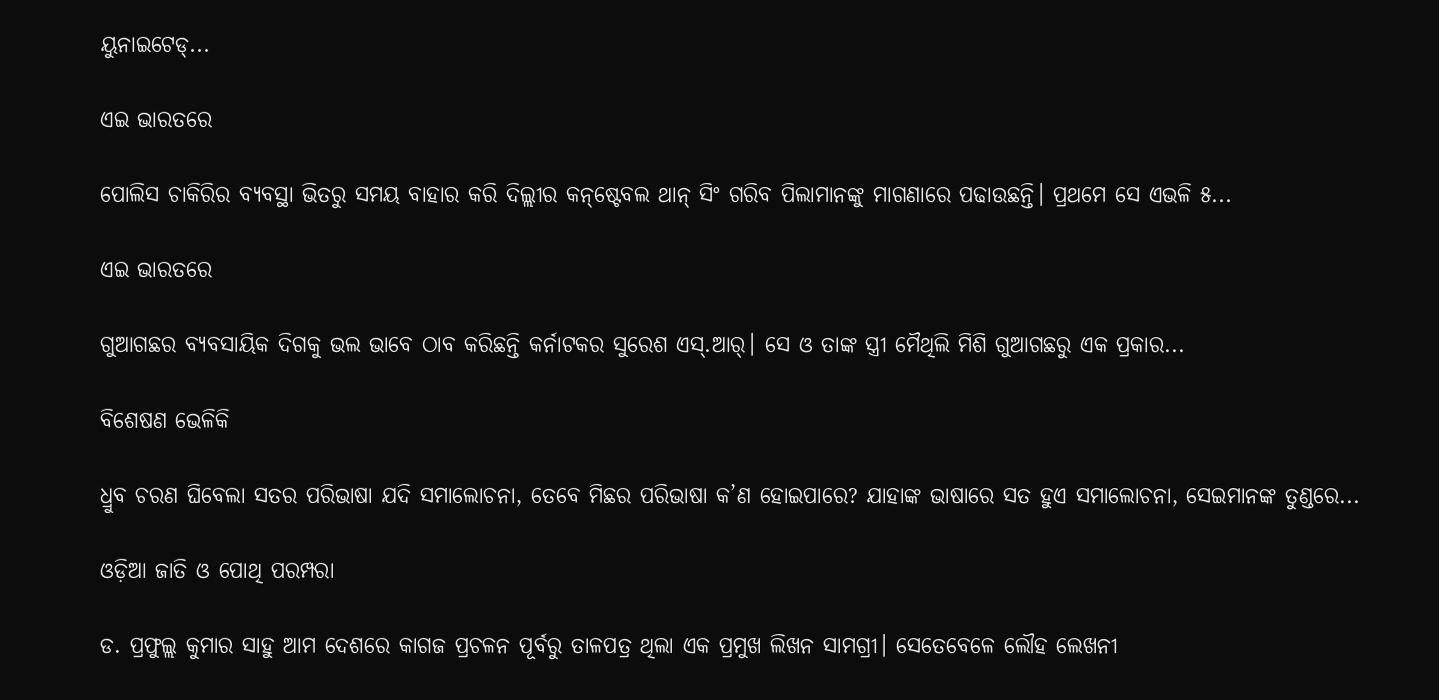ୟୁନାଇଟେଡ୍‌...

ଏଇ ଭାରତରେ

ପୋଲିସ ଚାକିରିର ବ୍ୟବସ୍ଥା ଭିତରୁ ସମୟ ବାହାର କରି ଦିଲ୍ଲୀର କନ୍‌ଷ୍ଟେବଲ ଥାନ୍‌ ସିଂ ଗରିବ ପିଲାମାନଙ୍କୁ ମାଗଣାରେ ପଢାଉଛନ୍ତି। ପ୍ରଥମେ ସେ ଏଭଳି ୫...

ଏଇ ଭାରତରେ

ଗୁଆଗଛର ବ୍ୟବସାୟିକ ଦିଗକୁ ଭଲ ଭାବେ ଠାବ କରିଛନ୍ତି କର୍ନାଟକର ସୁରେଶ ଏସ୍‌.ଆର୍‌। ସେ ଓ ତାଙ୍କ ସ୍ତ୍ରୀ ମୈଥିଲି ମିଶି ଗୁଆଗଛରୁ ଏକ ପ୍ରକାର...

ବିଶେଷଣ ଭେଳିକି

ଧ୍ରୁବ ଚରଣ ଘିବେଲା ସତର ପରିଭାଷା ଯଦି ସମାଲୋଚନା, ତେବେ ମିଛର ପରିଭାଷା କ’ଣ ହୋଇପାରେ? ଯାହାଙ୍କ ଭାଷାରେ ସତ ହୁଏ ସମାଲୋଚନା, ସେଇମାନଙ୍କ ତୁଣ୍ଡରେ...

ଓଡ଼ିଆ ଜାତି ଓ ପୋଥି ପରମ୍ପରା

ଡ. ପ୍ରଫୁଲ୍ଲ କୁମାର ସାହୁ ଆମ ଦେଶରେ କାଗଜ ପ୍ରଚଳନ ପୂର୍ବରୁ ତାଳପତ୍ର ଥିଲା ଏକ ପ୍ରମୁଖ ଲିଖନ ସାମଗ୍ରୀ। ସେତେବେଳେ ଲୌହ ଲେଖନୀ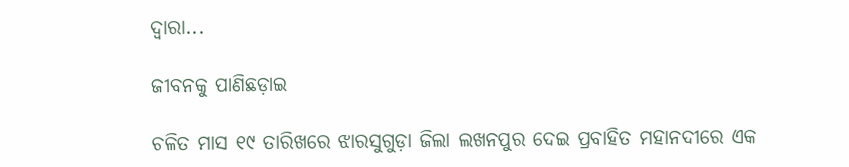ଦ୍ୱାରା...

ଜୀବନକୁ ପାଣିଛଡ଼ାଇ

ଚଳିତ ମାସ ୧୯ ତାରିଖରେ ଝାରସୁଗୁଡ଼ା ଜିଲା ଲଖନପୁର ଦେଇ ପ୍ରବାହିତ ମହାନଦୀରେ ଏକ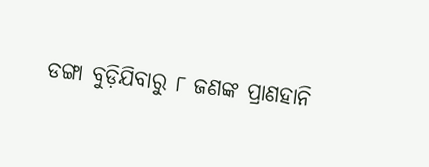ଡଙ୍ଗା ବୁଡ଼ିଯିବାରୁ ୮ ଜଣଙ୍କ ପ୍ରାଣହାନି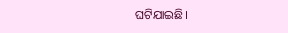ଘଟିଯାଇଛି।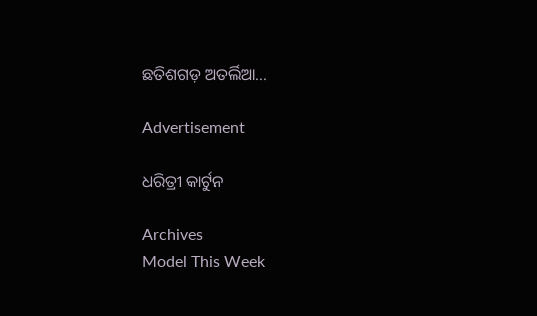ଛତିଶଗଡ଼ ଅତର୍ଲିଆ...

Advertisement

ଧରିତ୍ରୀ କାର୍ଟୁନ

Archives
Model This Week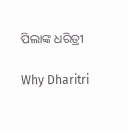ପିଲାଙ୍କ ଧରିତ୍ରୀ

Why Dharitri